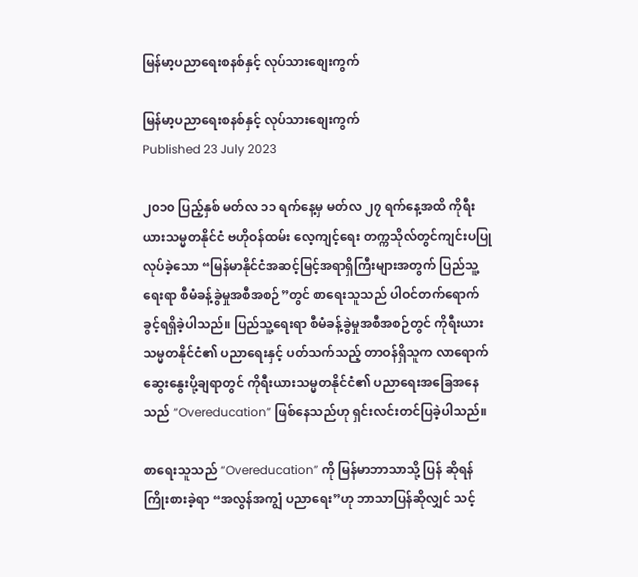မြန်မာ့ပညာရေးစနစ်နှင့် လုပ်သားစျေးကွက်

မြန်မာ့ပညာရေးစနစ်နှင့် လုပ်သားစျေးကွက်
Published 23 July 2023

၂၀၁၀ ပြည့်နှစ် မတ်လ ၁၁ ရက်နေ့မှ မတ်လ ၂၇ ရက်နေ့အထိ ကိုရီးယားသမ္မတနိုင်ငံ ဗဟိုဝန်ထမ်း လေ့ကျင့်ရေး တက္ကသိုလ်တွင်ကျင်းပပြုလုပ်ခဲ့သော “မြန်မာနိုင်ငံအဆင့်မြင့်အရာရှိကြီးများအတွက် ပြည်သူ့ ရေးရာ စီမံခန့်ခွဲမှုအစီအစဉ်”တွင် စာရေးသူသည် ပါဝင်တက်ရောက်ခွင့်ရရှိခဲ့ပါသည်။ ပြည်သူ့ရေးရာ စီမံခန့်ခွဲမှုအစီအစဉ်တွင် ကိုရီးယားသမ္မတနိုင်ငံ၏ ပညာရေးနှင့် ပတ်သက်သည့် တာဝန်ရှိသူက လာရောက် ဆွေးနွေးပို့ချရာတွင် ကိုရီးယားသမ္မတနိုင်ငံ၏ ပညာရေးအခြေအနေသည် “Overeducation” ဖြစ်နေသည်ဟု ရှင်းလင်းတင်ပြခဲ့ပါသည်။

စာရေးသူသည် “Overeducation” ကို မြန်မာဘာသာသို့ ပြန် ဆိုရန်ကြိုးစားခဲ့ရာ “အလွန်အကျွံ ပညာရေး”ဟု ဘာသာပြန်ဆိုလျှင် သင့်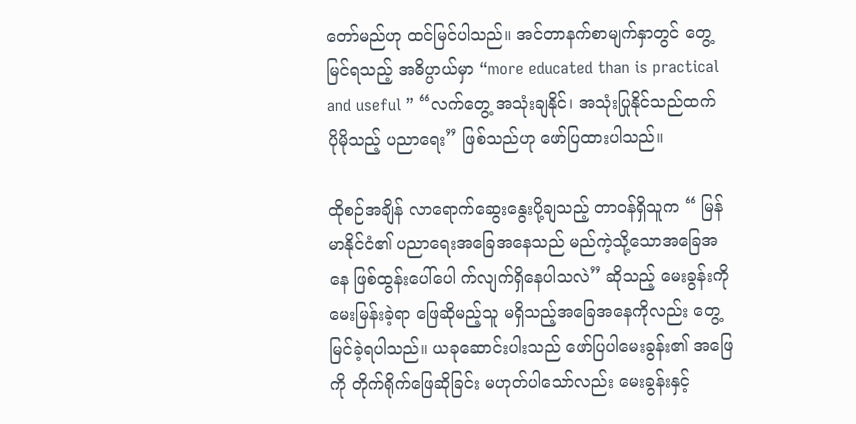တော်မည်ဟု ထင်မြင်ပါသည်။ အင်တာနက်စာမျက်နှာတွင် တွေ့မြင်ရသည့် အဓိပ္ပာယ်မှာ “more educated than is practical and useful ” “လက်တွေ့ အသုံးချနိုင်၊ အသုံးပြုနိုင်သည်ထက် ပိုမိုသည့် ပညာရေး” ဖြစ်သည်ဟု ဖော်ပြထားပါသည်။

ထိုစဉ်အချိန် လာရောက်ဆွေးနွေးပို့ချသည့် တာဝန်ရှိသူက “ မြန်မာနိုင်ငံ၏ ပညာရေးအခြေအနေသည် မည်ကဲ့သို့သောအခြေအနေ ဖြစ်ထွန်းပေါ်ပေါ က်လျက်ရှိနေပါသလဲ” ဆိုသည့် မေးခွန်းကိုမေးမြန်းခဲ့ရာ ဖြေဆိုမည့်သူ မရှိသည့်အခြေအနေကိုလည်း တွေ့မြင်ခဲ့ရပါသည်။ ယခုဆောင်းပါးသည် ဖော်ပြပါမေးခွန်း၏ အဖြေကို တိုက်ရိုက်ဖြေဆိုခြင်း မဟုတ်ပါသော်လည်း မေးခွန်းနှင့်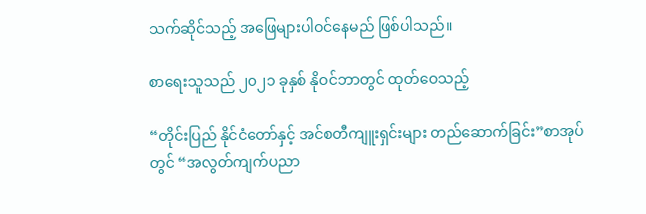သက်ဆိုင်သည့် အဖြေများပါဝင်နေမည် ဖြစ်ပါသည်။

စာရေးသူသည် ၂၀၂၁ ခုနှစ် နိုဝင်ဘာတွင် ထုတ်ဝေသည့်

“တိုင်းပြည် နိုင်ငံတော်နှင့် အင်စတီကျူးရှင်းများ တည်ဆောက်ခြင်း”စာအုပ်တွင် “အလွတ်ကျက်ပညာ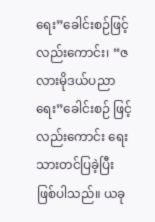ရေး”ခေါင်းစဉ်ဖြင့်လည်းကောင်း၊ “ဇလားမိုဒယ်ပညာရေး”ခေါင်းစဉ် ဖြင့်လည်းကောင်း ရေးသားတင်ပြခဲ့ပြီး ဖြစ်ပါသည်။ ယခု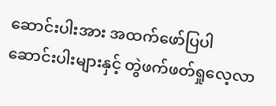ဆောင်းပါးအား အထက်ဖော်ပြပါ ဆောင်းပါးများနှင့် တွဲဖက်ဖတ်ရှုလေ့လာ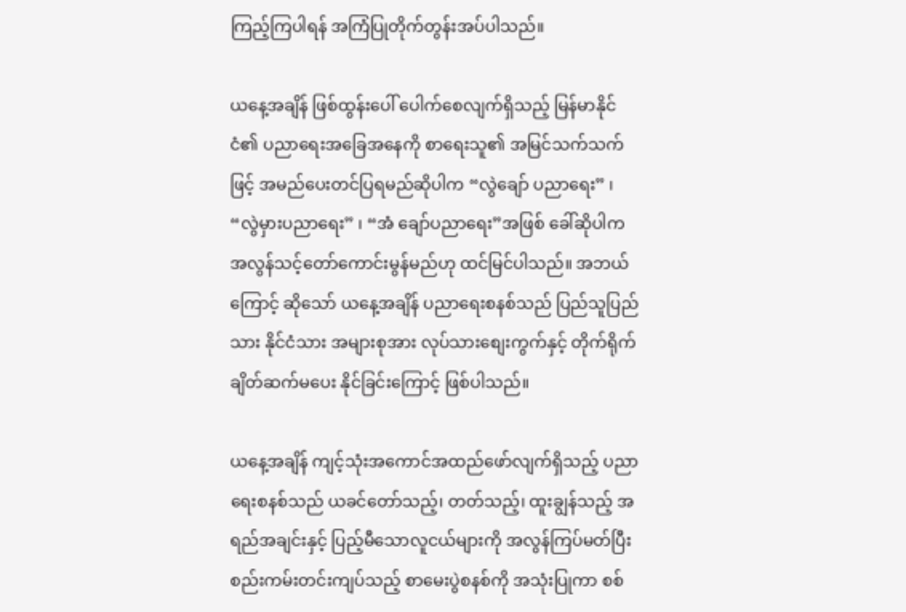ကြည့်ကြပါရန် အကြံပြုတိုက်တွန်းအပ်ပါသည်။

ယနေ့အချိန် ဖြစ်ထွန်းပေါ် ပေါက်စေလျက်ရှိသည့် မြန်မာနိုင်ငံ၏ ပညာရေးအခြေအနေကို စာရေးသူ၏ အမြင်သက်သက်ဖြင့် အမည်ပေးတင်ပြရမည်ဆိုပါက “လွဲချော် ပညာရေး” ၊ “လွဲမှားပညာရေး” ၊ “အံ ချော်ပညာရေး”အဖြစ် ခေါ်ဆိုပါက အလွန်သင့်တော်ကောင်းမွန်မည်ဟု ထင်မြင်ပါသည်။ အဘယ်ကြောင့် ဆိုသော် ယနေ့အချိန် ပညာရေးစနစ်သည် ပြည်သူပြည်သား နိုင်ငံသား အများစုအား လုပ်သားစျေးကွက်နှင့် တိုက်ရိုက်ချိတ်ဆက်မပေး နိုင်ခြင်းကြောင့် ဖြစ်ပါသည်။

ယနေ့အချိန် ကျင့်သုံးအကောင်အထည်ဖော်လျက်ရှိသည့် ပညာရေးစနစ်သည် ယခင်တော်သည့်၊ တတ်သည့်၊ ထူးချွန်သည့် အရည်အချင်းနှင့် ပြည့်မီသောလူငယ်များကို အလွန်ကြပ်မတ်ပြီး စည်းကမ်းတင်းကျပ်သည့် စာမေးပွဲစနစ်ကို အသုံးပြုကာ စစ်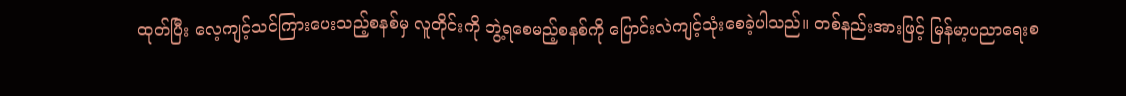ထုတ်ပြီး လေ့ကျင့်သင်ကြားပေးသည့်စနစ်မှ လူတိုင်းကို ဘွဲ့ရစေမည့်စနစ်ကို ပြောင်းလဲကျင့်သုံးစေခဲ့ပါသည်။ တစ်နည်းအားဖြင့် မြန်မာ့ပညာရေးစ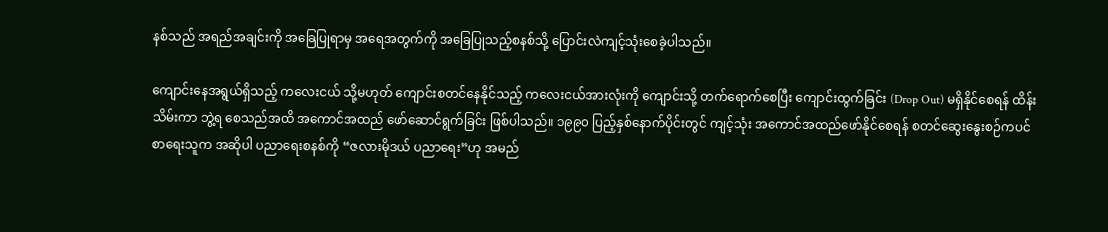နစ်သည် အရည်အချင်းကို အခြေပြုရာမှ အရေအတွက်ကို အခြေပြုသည့်စနစ်သို့ ပြောင်းလဲကျင့်သုံးစေခဲ့ပါသည်။

ကျောင်းနေအရွယ်ရှိသည့် ကလေးငယ် သို့မဟုတ် ကျောင်းစတင်နေနိုင်သည့် ကလေးငယ်အားလုံးကို ကျောင်းသို့ တက်ရောက်စေပြီး ကျောင်းထွက်ခြင်း (Drop Out) မရှိနိုင်စေရန် ထိန်းသိမ်းကာ ဘွဲ့ရ စေသည်အထိ အကောင်အထည် ဖော်ဆောင်ရွက်ခြင်း ဖြစ်ပါသည်။ ၁၉၉၀ ပြည့်နှစ်နောက်ပိုင်းတွင် ကျင့်သုံး အကောင်အထည်ဖော်နိုင်စေရန် စတင်ဆွေးနွေးစဉ်ကပင် စာရေးသူက အဆိုပါ ပညာရေးစနစ်ကို “ဇလားမိုဒယ် ပညာရေး”ဟု အမည်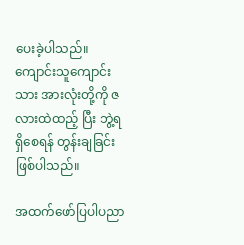ပေးခဲ့ပါသည်။ ကျောင်းသူကျောင်းသား အားလုံးတို့ကို ဇလားထဲထည့် ပြီး ဘွဲ့ရရှိစေရန် တွန်းချခြင်းဖြစ်ပါသည်။

အထက်ဖော်ပြပါပညာ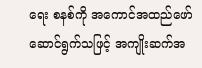ရေး စနစ်ကို အကောင်အထည်ဖော်ဆောင်ရွက်သဖြင့် အကျိုးဆက်အ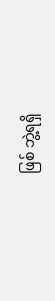ဖြစ် ဘွဲ့ရရှိ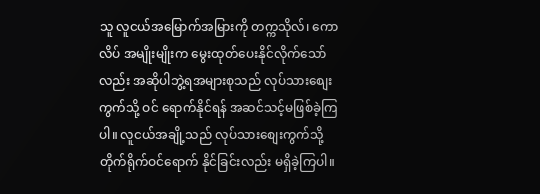သူ လူငယ်အမြောက်အမြားကို တက္ကသိုလ်၊ ကောလိပ် အမျိုးမျိုးက မွေးထုတ်ပေးနိုင်လိုက်သော်လည်း အဆိုပါဘွဲ့ရအများစုသည် လုပ်သားစျေးကွက်သို့ ဝင် ရောက်နိုင်ရန် အဆင်သင့်မဖြစ်ခဲ့ကြပါ။ လူငယ်အချို့သည် လုပ်သားစျေးကွက်သို့ တိုက်ရိုက်ဝင်ရောက် နိုင်ခြင်းလည်း မရှိခဲ့ကြပါ။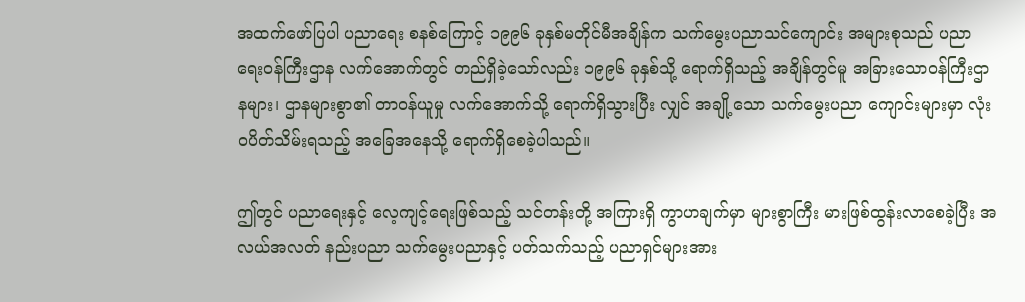အထက်ဖော်ပြပါ ပညာရေး စနစ်ကြောင့် ၁၉၉၆ ခုနှစ်မတိုင်မီအချိန်က သက်မွေးပညာသင်ကျောင်း အများစုသည် ပညာရေးဝန်ကြီးဌာန လက်အောက်တွင် တည်ရှိခဲ့သော်လည်း ၁၉၉၆ ခုနှစ်သို့ ရောက်ရှိသည့် အချိန်တွင်မူ အခြားသောဝန်ကြီးဌာနများ၊ ဌာနများစွာ၏ တာဝန်ယူမှု လက်အောက်သို့ ရောက်ရှိသွားပြီး လျှင် အချို့သော သက်မွေးပညာ ကျောင်းများမှာ လုံးဝပိတ်သိမ်းရသည့် အခြေအနေသို့ ရောက်ရှိစေခဲ့ပါသည်။

ဤတွင် ပညာရေးနှင့် လေ့ကျင့်ရေးဖြစ်သည့် သင်တန်းတို့ အကြားရှိ ကွာဟချက်မှာ များစွာကြီး မားဖြစ်ထွန်းလာစေခဲ့ပြီး အလယ်အလတ် နည်းပညာ သက်မွေးပညာနှင့် ပတ်သက်သည့် ပညာရှင်များအား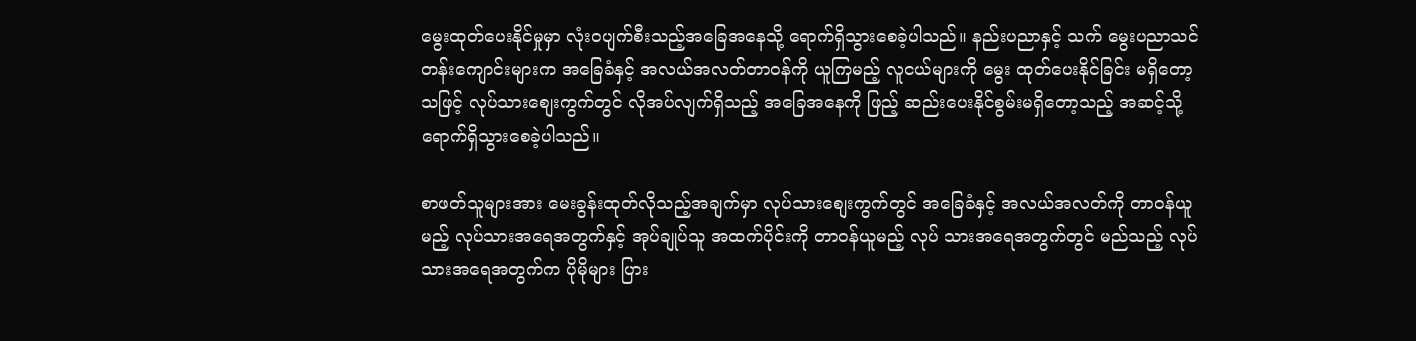မွေးထုတ်ပေးနိုင်မှုမှာ လုံးဝပျက်စီးသည့်အခြေအနေသို့ ရောက်ရှိသွားစေခဲ့ပါသည်။ နည်းပညာနှင့် သက် မွေးပညာသင်တန်းကျောင်းများက အခြေခံနှင့် အလယ်အလတ်တာဝန်ကို ယူကြမည့် လူငယ်များကို မွေး ထုတ်ပေးနိုင်ခြင်း မရှိတော့သဖြင့် လုပ်သားစျေးကွက်တွင် လိုအပ်လျက်ရှိသည့် အခြေအနေကို ဖြည့် ဆည်းပေးနိုင်စွမ်းမရှိတော့သည့် အဆင့်သို့ ရောက်ရှိသွားစေခဲ့ပါသည်။

စာဖတ်သူများအား မေးခွန်းထုတ်လိုသည့်အချက်မှာ လုပ်သားစျေးကွက်တွင် အခြေခံနှင့် အလယ်အလတ်ကို တာဝန်ယူမည့် လုပ်သားအရေအတွက်နှင့် အုပ်ချုပ်သူ အထက်ပိုင်းကို တာဝန်ယူမည့် လုပ် သားအရေအတွက်တွင် မည်သည့် လုပ်သားအရေအတွက်က ပိုမိုများ ပြား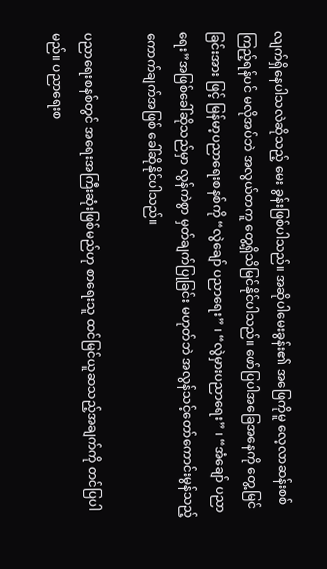လျက်ရှိနေပါသလဲဆိုသည့် မေး ခွန်းဖြစ်ပါသည်။ အဆိုပါမေးခွန်း၏ အဖြေကိုမူ လေ့လာဆန်းစစ်ကြည့်ရန်ပင် မလိုအပ်ဘဲ အလွယ်တကူ တွေ့ရှိသိမြင်နိုင်ပါသည်။ ဖော်ပြပါအခြေအနေကို တွေ့မြင်ခြင်းအား ဖြင့် မြန်မာ့ပညာရေးစနစ်ကို “လွဲချော် ပညာရေး” ၊ “လွဲမှားပညာရေး” ၊ “အံချော် ပညာရေး”အဖြစ်ခေါ်ဆိုသည်မှာ လွန်ကဲစွာ မှတ်ချက်ပြုခြင်း မဟုတ်ဘဲ အလွန်သင့်တော်ကောင်းမွန်သည့် ကောက်ချက်အဖြစ် ခေါ်ဆိုနိုင်ပါသည်။

ပညာရေးစနစ်တွင် အရေးအကြီးဆုံးဖြစ်မည်ဟု စာရေးသူ ထင်မြင်ယူဆသည့်အချက်ကို တင်ပြပါမည်။ ပညာရေးစ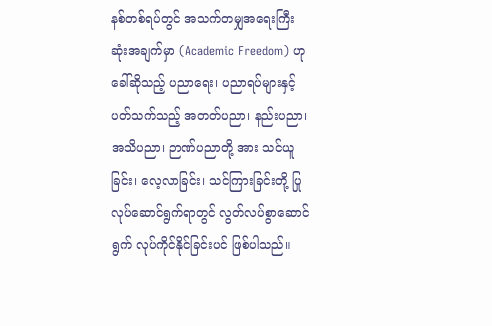နစ်တစ်ရပ်တွင် အသက်တမျှအရေးကြီးဆုံးအချက်မှာ (Academic Freedom) ဟု ခေါ်ဆိုသည့် ပညာရေး၊ ပညာရပ်များနှင့် ပတ်သက်သည့် အတတ်ပညာ၊ နည်းပညာ၊ အသိပညာ၊ ဉာဏ်ပညာတို့ အား သင်ယူခြင်း၊ လေ့လာခြင်း၊ သင်ကြားခြင်းတို့ ပြုလုပ်ဆောင်ရွက်ရာတွင် လွတ်လပ်စွာဆောင်ရွက် လုပ်ကိုင်နိုင်ခြင်းပင် ဖြစ်ပါသည်။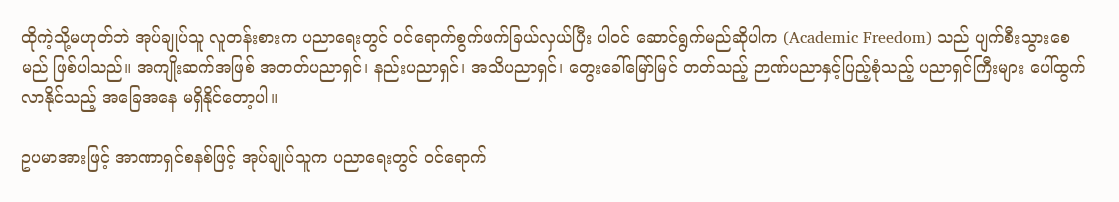ထိုကဲ့သို့မဟုတ်ဘဲ အုပ်ချုပ်သူ လူတန်းစားက ပညာရေးတွင် ဝင်ရောက်စွက်ဖက်ခြယ်လှယ်ပြီး ပါဝင် ဆောင်ရွက်မည်ဆိုပါက (Academic Freedom) သည် ပျက်စီးသွားစေမည် ဖြစ်ပါသည်။ အကျိုးဆက်အဖြစ် အတတ်ပညာရှင်၊ နည်းပညာရှင်၊ အသိပညာရှင်၊ တွေးခေါ်မြော်မြင် တတ်သည့် ဉာဏ်ပညာနှင့်ပြည့်စုံသည့် ပညာရှင်ကြီးများ ပေါ်ထွက်လာနိုင်သည့် အခြေအနေ မရှိနိုင်တော့ပါ။

ဥပမာအားဖြင့် အာဏာရှင်စနစ်ဖြင့် အုပ်ချုပ်သူက ပညာရေးတွင် ဝင်ရောက်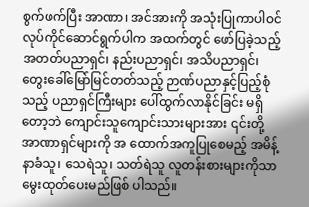စွက်ဖက်ပြီး အာဏာ၊ အင်အားကို အသုံးပြုကာပါဝင် လုပ်ကိုင်ဆောင်ရွက်ပါက အထက်တွင် ဖော်ပြခဲ့သည့် အတတ်ပညာရှင်၊ နည်းပညာရှင်၊ အသိပညာရှင်၊ တွေးခေါ်မြော်မြင်တတ်သည့် ဉာဏ်ပညာနှင့်ပြည့်စုံသည့် ပညာရှင်ကြီးများ ပေါ်ထွက်လာနိုင်ခြင်း မရှိတော့ဘဲ ကျောင်းသူကျောင်းသားများအား ၎င်းတို့ အာဏာရှင်များကို အ ထောက်အကူပြုစေမည့် အမိန့်နာခံသူ၊ သေရဲသူ၊ သတ်ရဲသူ လူတန်းစားများကိုသာ မွေးထုတ်ပေးမည်ဖြစ် ပါသည်။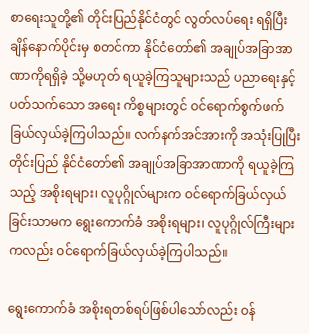စာရေးသူတို့၏ တိုင်းပြည်နိုင်ငံတွင် လွတ်လပ်ရေး ရရှိပြီးချိန်နောက်ပိုင်းမှ စတင်ကာ နိုင်ငံတော်၏ အချုပ်အခြာအာဏာကိုရရှိခဲ့ သို့မဟုတ် ရယူခဲ့ကြသူများသည် ပညာရေးနှင့် ပတ်သက်သော အရေး ကိစ္စများတွင် ဝင်ရောက်စွက်ဖက်ခြယ်လှယ်ခဲ့ကြပါသည်။ လက်နက်အင်အားကို အသုံးပြုပြီး တိုင်းပြည် နိုင်ငံတော်၏ အချုပ်အခြာအာဏာကို ရယူခဲ့ကြသည့် အစိုးရများ၊ လူပုဂ္ဂိုလ်များက ဝင်ရောက်ခြယ်လှယ် ခြင်းသာမက ရွေးကောက်ခံ အစိုးရများ၊ လူပုဂ္ဂိုလ်ကြီးများကလည်း ဝင်ရောက်ခြယ်လှယ်ခဲ့ကြပါသည်။

ရွေးကောက်ခံ အစိုးရတစ်ရပ်ဖြစ်ပါသော်လည်း ဝန်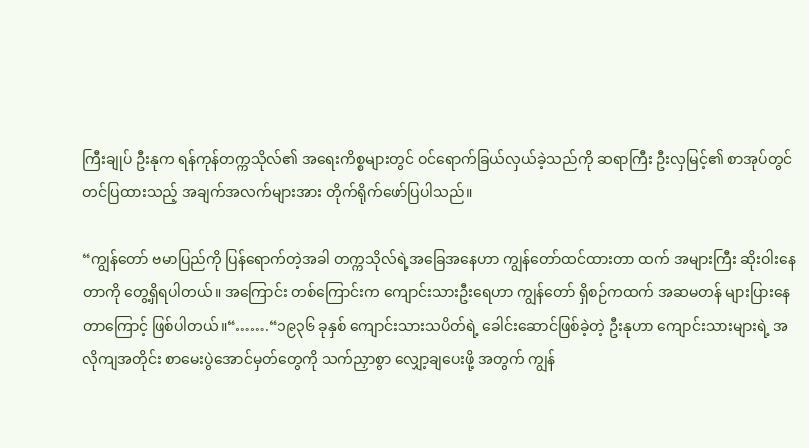ကြီးချုပ် ဦးနုက ရန်ကုန်တက္ကသိုလ်၏ အရေးကိစ္စများတွင် ဝင်ရောက်ခြယ်လှယ်ခဲ့သည်ကို ဆရာကြီး ဦးလှမြင့်၏ စာအုပ်တွင် တင်ပြထားသည့် အချက်အလက်များအား တိုက်ရိုက်ဖော်ပြပါသည်။

“ကျွန်တော် ဗမာပြည်ကို ပြန်ရောက်တဲ့အခါ တက္ကသိုလ်ရဲ့အခြေအနေဟာ ကျွန်တော်ထင်ထားတာ ထက် အများကြီး ဆိုးဝါးနေတာကို တွေ့ရှိရပါတယ်။ အကြောင်း တစ်ကြောင်းက ကျောင်းသားဦးရေဟာ ကျွန်တော် ရှိစဉ်ကထက် အဆမတန် များပြားနေတာကြောင့် ဖြစ်ပါတယ်။“…….“၁၉၃၆ ခုနှစ် ကျောင်းသားသပိတ်ရဲ့ ခေါင်းဆောင်ဖြစ်ခဲ့တဲ့ ဦးနုဟာ ကျောင်းသားများရဲ့ အလိုကျအတိုင်း စာမေးပွဲအောင်မှတ်တွေကို သက်ညှာစွာ လျှော့ချပေးဖို့ အတွက် ကျွန်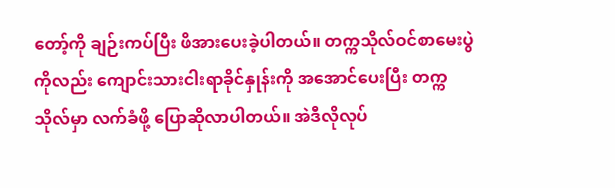တော့်ကို ချဉ်းကပ်ပြီး ဖိအားပေးခဲ့ပါတယ်။ တက္ကသိုလ်ဝင်စာမေးပွဲကိုလည်း ကျောင်းသားငါးရာခိုင်နှုန်းကို အအောင်ပေးပြီး တက္ကသိုလ်မှာ လက်ခံဖို့ ပြောဆိုလာပါတယ်။ အဲဒီလိုလုပ်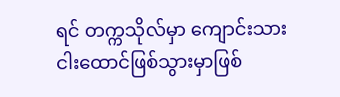ရင် တက္ကသိုလ်မှာ ကျောင်းသားငါးထောင်ဖြစ်သွားမှာဖြစ်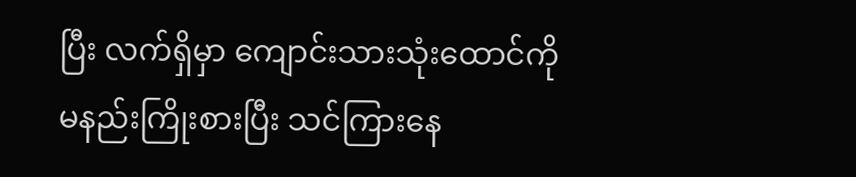ပြီး လက်ရှိမှာ ကျောင်းသားသုံးထောင်ကို မနည်းကြိုးစားပြီး သင်ကြားနေ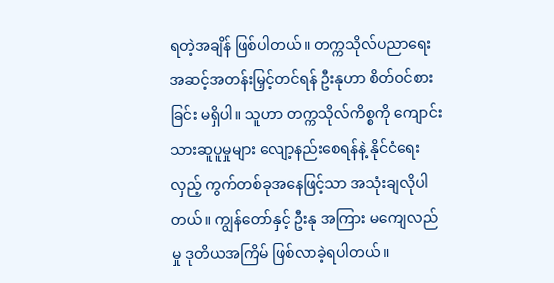ရတဲ့အချိန် ဖြစ်ပါတယ်။ တက္ကသိုလ်ပညာရေး အဆင့်အတန်းမြှင့်တင်ရန် ဦးနုဟာ စိတ်ဝင်စားခြင်း မရှိပါ။ သူဟာ တက္ကသိုလ်ကိစ္စကို ကျောင်းသားဆူပူမှုများ လျော့နည်းစေရန်နဲ့ နိုင်ငံရေးလှည့် ကွက်တစ်ခုအနေဖြင့်သာ အသုံးချလိုပါတယ်။ ကျွန်တော်နှင့် ဦးနု အကြား မကျေလည်မှု ဒုတိယအကြိမ် ဖြစ်လာခဲ့ရပါတယ်။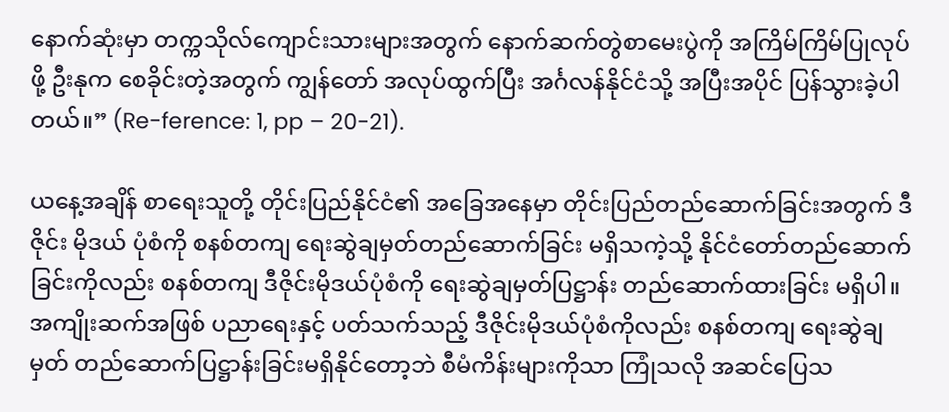နောက်ဆုံးမှာ တက္ကသိုလ်ကျောင်းသားများအတွက် နောက်ဆက်တွဲစာမေးပွဲကို အကြိမ်ကြိမ်ပြုလုပ်ဖို့ ဦးနုက စေခိုင်းတဲ့အတွက် ကျွန်တော် အလုပ်ထွက်ပြီး အင်္ဂလန်နိုင်ငံသို့ အပြီးအပိုင် ပြန်သွားခဲ့ပါတယ်။” (Re-ference: 1, pp – 20-21).

ယနေ့အချိန် စာရေးသူတို့ တိုင်းပြည်နိုင်ငံ၏ အခြေအနေမှာ တိုင်းပြည်တည်ဆောက်ခြင်းအတွက် ဒီဇိုင်း မိုဒယ် ပုံစံကို စနစ်တကျ ရေးဆွဲချမှတ်တည်ဆောက်ခြင်း မရှိသကဲ့သို့ နိုင်ငံတော်တည်ဆောက် ခြင်းကိုလည်း စနစ်တကျ ဒီဇိုင်းမိုဒယ်ပုံစံကို ရေးဆွဲချမှတ်ပြဋ္ဌာန်း တည်ဆောက်ထားခြင်း မရှိပါ။ အကျိုးဆက်အဖြစ် ပညာရေးနှင့် ပတ်သက်သည့် ဒီဇိုင်းမိုဒယ်ပုံစံကိုလည်း စနစ်တကျ ရေးဆွဲချမှတ် တည်ဆောက်ပြဋ္ဌာန်းခြင်းမရှိနိုင်တော့ဘဲ စီမံကိန်းများကိုသာ ကြုံသလို အဆင်ပြေသ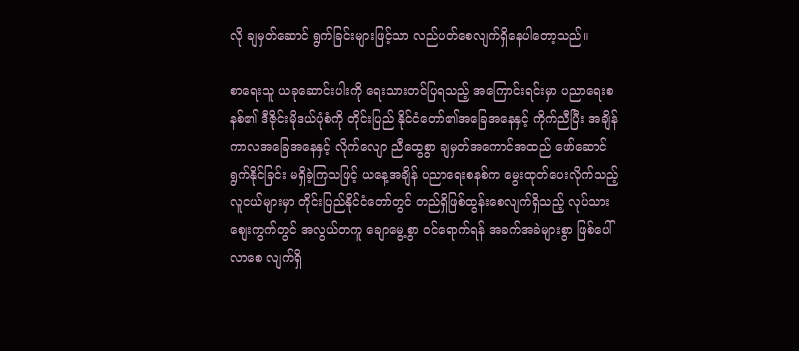လို ချမှတ်ဆောင် ရွက်ခြင်းများဖြင့်သာ လည်ပတ်စေလျက်ရှိနေပါတော့သည်။

စာရေးသူ ယခုဆောင်းပါးကို ရေးသားတင်ပြရသည့် အကြောင်းရင်းမှာ ပညာရေးစနစ်၏ ဒီဇိုင်းမိုဒယ်ပုံစံကို တိုင်းပြည် နိုင်ငံတော်၏အခြေအနေနှင့် ကိုက်ညီပြီး အချိန်ကာလအခြေအနေနှင့် လိုက်လျော ညီထွေစွာ ချမှတ်အကောင်အထည် ဖော်ဆောင်ရွက်နိုင်ခြင်း မရှိခဲ့ကြသဖြင့် ယနေ့အချိန် ပညာရေးစနစ်က မွေးထုတ်ပေးလိုက်သည့် လူငယ်များမှာ တိုင်းပြည်နိုင်ငံတော်တွင် တည်ရှိဖြစ်ထွန်းစေလျက်ရှိသည့် လုပ်သားစျေးကွက်တွင် အလွယ်တကူ ချောမွေ့စွာ ဝင်ရောက်ရန် အခက်အခဲများစွာ ဖြစ်ပေါ်လာစေ လျက်ရှိ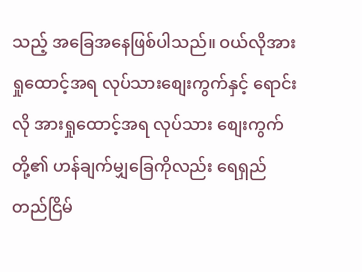သည့် အခြေအနေဖြစ်ပါသည်။ ဝယ်လိုအား ရှုထောင့်အရ လုပ်သားစျေးကွက်နှင့် ရောင်းလို အားရှုထောင့်အရ လုပ်သား စျေးကွက်တို့၏ ဟန်ချက်မျှခြေကိုလည်း ရေရှည်တည်ငြိမ်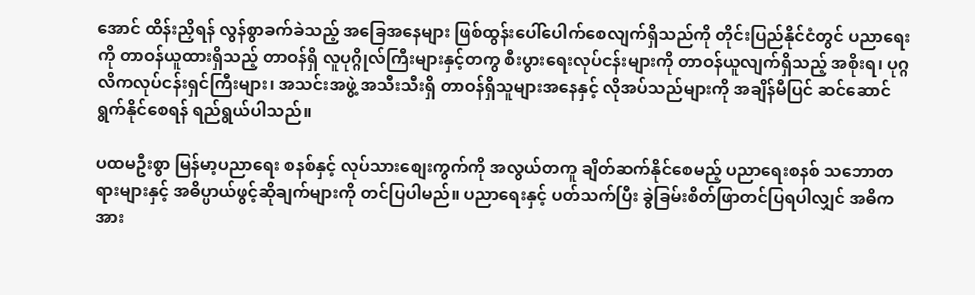အောင် ထိန်းညှိရန် လွန်စွာခက်ခဲသည့် အခြေအနေများ ဖြစ်ထွန်းပေါ်ပေါက်စေလျက်ရှိသည်ကို တိုင်းပြည်နိုင်ငံတွင် ပညာရေးကို တာဝန်ယူထားရှိသည့် တာဝန်ရှိ လူပုဂ္ဂိုလ်ကြီးများနှင့်တကွ စီးပွားရေးလုပ်ငန်းများကို တာဝန်ယူလျက်ရှိသည့် အစိုးရ၊ ပုဂ္ဂလိကလုပ်ငန်းရှင်ကြီးများ၊ အသင်းအဖွဲ့ အသီးသီးရှိ တာဝန်ရှိသူများအနေနှင့် လိုအပ်သည်များကို အချိန်မီပြင် ဆင်ဆောင်ရွက်နိုင်စေရန် ရည်ရွယ်ပါသည်။

ပထမဦးစွာ မြန်မာ့ပညာရေး စနစ်နှင့် လုပ်သားစျေးကွက်ကို အလွယ်တကူ ချိတ်ဆက်နိုင်စေမည့် ပညာရေးစနစ် သဘောတရားများနှင့် အဓိပ္ပာယ်ဖွင့်ဆိုချက်များကို တင်ပြပါမည်။ ပညာရေးနှင့် ပတ်သက်ပြီး ခွဲခြမ်းစိတ်ဖြာတင်ပြရပါလျှင် အဓိကအား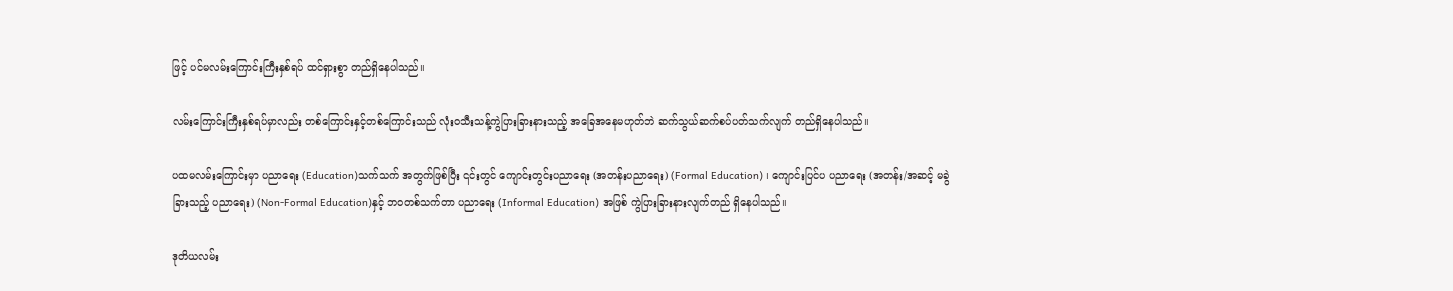ဖြင့် ပင်မလမ်းကြောင်းကြီးနှစ်ရပ် ထင်ရှားစွာ တည်ရှိနေပါသည်။

လမ်းကြောင်းကြီးနှစ်ရပ်မှာလည်း တစ်ကြောင်းနှင့်တစ်ကြောင်းသည် လုံးဝသီးသန့်ကွဲပြားခြားနားသည့် အခြေအနေမဟုတ်ဘဲ ဆက်သွယ်ဆက်စပ်ပတ်သက်လျက် တည်ရှိနေပါသည်။

ပထမလမ်းကြောင်းမှာ ပညာရေး (Education)သက်သက် အတွက်ဖြစ်ပြီး ၎င်းတွင် ကျောင်းတွင်းပညာရေး (အတန်းပညာရေး) (Formal Education) ၊ ကျောင်းပြင်ပ ပညာရေး (အတန်း/အဆင့် မခွဲခြားသည့် ပညာရေး) (Non-Formal Education)နှင့် ဘဝတစ်သက်တာ ပညာရေး (Informal Education) အဖြစ် ကွဲပြားခြားနားလျက်တည် ရှိနေပါသည်။

ဒုတိယလမ်း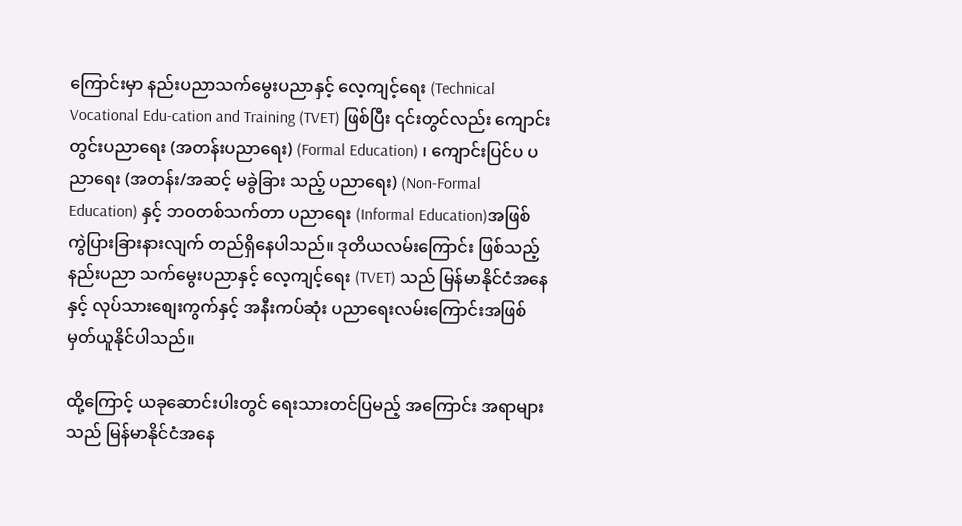ကြောင်းမှာ နည်းပညာသက်မွေးပညာနှင့် လေ့ကျင့်ရေး (Technical Vocational Edu-cation and Training (TVET) ဖြစ်ပြီး ၎င်းတွင်လည်း ကျောင်းတွင်းပညာရေး (အတန်းပညာရေး) (Formal Education) ၊ ကျောင်းပြင်ပ ပညာရေး (အတန်း/အဆင့် မခွဲခြား သည့် ပညာရေး) (Non-Formal Education) နှင့် ဘဝတစ်သက်တာ ပညာရေး (Informal Education)အဖြစ် ကွဲပြားခြားနားလျက် တည်ရှိနေပါသည်။ ဒုတိယလမ်းကြောင်း ဖြစ်သည့် နည်းပညာ သက်မွေးပညာနှင့် လေ့ကျင့်ရေး (TVET) သည် မြန်မာနိုင်ငံအနေနှင့် လုပ်သားစျေးကွက်နှင့် အနီးကပ်ဆုံး ပညာရေးလမ်းကြောင်းအဖြစ် မှတ်ယူနိုင်ပါသည်။

ထို့ကြောင့် ယခုဆောင်းပါးတွင် ရေးသားတင်ပြမည့် အကြောင်း အရာများသည် မြန်မာနိုင်ငံအနေ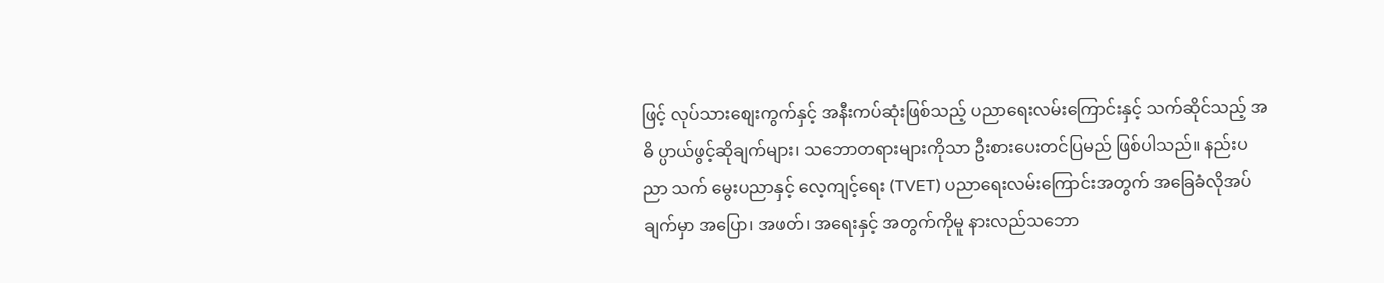ဖြင့် လုပ်သားစျေးကွက်နှင့် အနီးကပ်ဆုံးဖြစ်သည့် ပညာရေးလမ်းကြောင်းနှင့် သက်ဆိုင်သည့် အဓိ ပ္ပာယ်ဖွင့်ဆိုချက်များ၊ သဘောတရားများကိုသာ ဦးစားပေးတင်ပြမည် ဖြစ်ပါသည်။ နည်းပညာ သက် မွေးပညာနှင့် လေ့ကျင့်ရေး (TVET) ပညာရေးလမ်းကြောင်းအတွက် အခြေခံလိုအပ်ချက်မှာ အပြော၊ အဖတ်၊ အရေးနှင့် အတွက်ကိုမူ နားလည်သဘော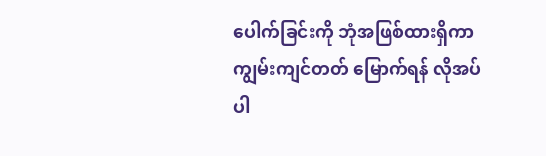ပေါက်ခြင်းကို ဘုံအဖြစ်ထားရှိကာ ကျွမ်းကျင်တတ် မြောက်ရန် လိုအပ်ပါ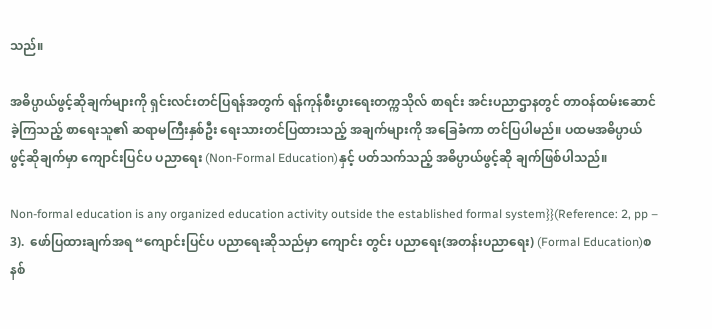သည်။

အဓိပ္ပာယ်ဖွင့်ဆိုချက်များကို ရှင်းလင်းတင်ပြရန်အတွက် ရန်ကုန်စီးပွားရေးတက္ကသိုလ် စာရင်း အင်းပညာဌာနတွင် တာဝန်ထမ်းဆောင်ခဲ့ကြသည့် စာရေးသူ၏ ဆရာမကြီးနှစ်ဦး ရေးသားတင်ပြထားသည့် အချက်များကို အခြေခံကာ တင်ပြပါမည်။ ပထမအဓိပ္ပာယ် ဖွင့်ဆိုချက်မှာ ကျောင်းပြင်ပ ပညာရေး (Non-Formal Education)နှင့် ပတ်သက်သည့် အဓိပ္ပာယ်ဖွင့်ဆို ချက်ဖြစ်ပါသည်။

Non-formal education is any organized education activity outside the established formal system}}(Reference: 2, pp – 3).  ဖော်ပြထားချက်အရ “ကျောင်းပြင်ပ ပညာရေးဆိုသည်မှာ ကျောင်း တွင်း ပညာရေး(အတန်းပညာရေး) (Formal Education)စနစ်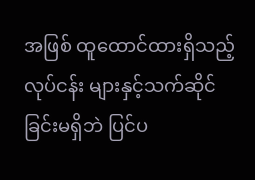အဖြစ် ထူထောင်ထားရှိသည့် လုပ်ငန်း များနှင့်သက်ဆိုင်ခြင်းမရှိဘဲ ပြင်ပ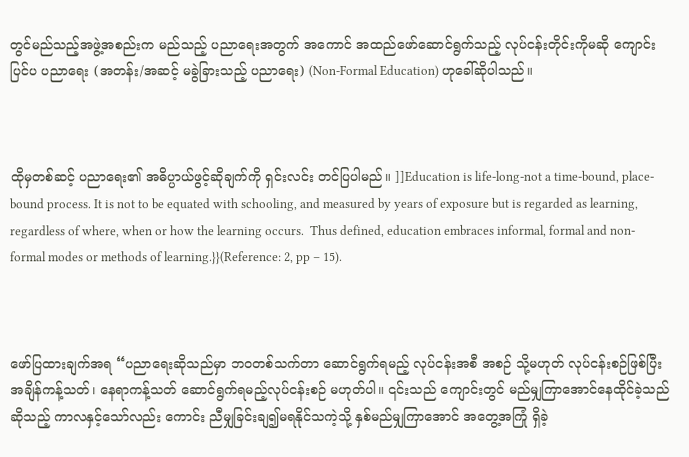တွင်မည်သည့်အဖွဲ့အစည်းက မည်သည့် ပညာရေးအတွက် အကောင် အထည်ဖော်ဆောင်ရွက်သည့် လုပ်ငန်းတိုင်းကိုမဆို ကျောင်းပြင်ပ ပညာရေး (အတန်း/အဆင့် မခွဲခြားသည့် ပညာရေး) (Non-Formal Education) ဟုခေါ်ဆိုပါသည်။



ထိုမှတစ်ဆင့် ပညာရေး၏ အဓိပ္ပာယ်ဖွင့်ဆိုချက်ကို ရှင်းလင်း တင်ပြပါမည်။ ]]Education is life-long-not a time-bound, place-bound process. It is not to be equated with schooling, and measured by years of exposure but is regarded as learning, regardless of where, when or how the learning occurs.  Thus defined, education embraces informal, formal and non-formal modes or methods of learning.}}(Reference: 2, pp – 15).



ဖော်ပြထားချက်အရ “ပညာရေးဆိုသည်မှာ ဘဝတစ်သက်တာ ဆောင်ရွက်ရမည့် လုပ်ငန်းအစီ အစဉ် သို့မဟုတ် လုပ်ငန်းစဉ်ဖြစ်ပြီး အချိန်ကန့်သတ်၊ နေရာကန့်သတ် ဆောင်ရွက်ရမည့်လုပ်ငန်းစဉ် မဟုတ်ပါ။ ၎င်းသည် ကျောင်းတွင် မည်မျှကြာအောင်နေထိုင်ခဲ့သည်ဆိုသည့် ကာလနှင့်သော်လည်း ကောင်း ညီမျှခြင်းချ၍မရနိုင်သကဲ့သို့ နှစ်မည်မျှကြာအောင် အတွေ့အကြုံ ရှိခဲ့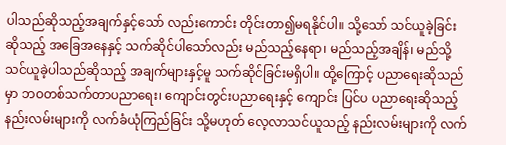ပါသည်ဆိုသည့်အချက်နှင့်သော် လည်းကောင်း တိုင်းတာ၍မရနိုင်ပါ။ သို့သော် သင်ယူခဲ့ခြင်းဆိုသည့် အခြေအနေနှင့် သက်ဆိုင်ပါသော်လည်း မည်သည့်နေရာ၊ မည်သည့်အချိန်၊ မည်သို့သင်ယူခဲ့ပါသည်ဆိုသည့် အချက်များနှင့်မူ သက်ဆိုင်ခြင်းမရှိပါ။ ထို့ကြောင့် ပညာရေးဆိုသည်မှာ ဘဝတစ်သက်တာပညာရေး၊ ကျောင်းတွင်းပညာရေးနှင့် ကျောင်း ပြင်ပ ပညာရေးဆိုသည့် နည်းလမ်းများကို လက်ခံယုံကြည်ခြင်း သို့မဟုတ် လေ့လာသင်ယူသည့် နည်းလမ်းများကို လက်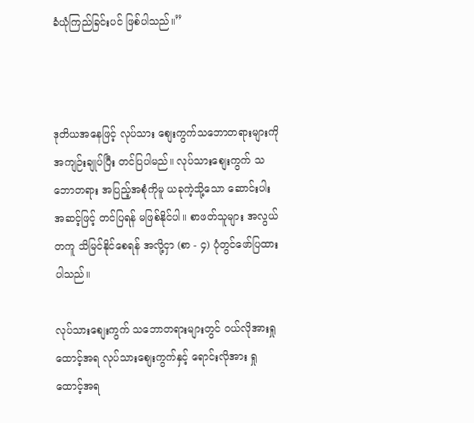ခံယုံကြည်ခြင်းပင် ဖြစ်ပါသည်။”



ဒုတိယအနေဖြင့် လုပ်သား စျေးကွက်သဘောတရားများကို အကျဉ်းချုပ်ပြီး တင်ပြပါမည်။ လုပ်သားစျေးကွက် သဘောတရား အပြည့်အစုံကိုမူ ယခုကဲ့သို့သော ဆောင်းပါးအဆင့်ဖြင့် တင်ပြရန် မဖြစ်နိုင်ပါ။ စာဖတ်သူများ အလွယ်တကူ သိမြင်နိုင်စေရန် အလို့ငှာ (စာ - ၄) ပုံတွင်ဖော်ပြထားပါသည်။

လုပ်သားစျေးကွက် သဘောတရားများတွင် ဝယ်လိုအားရှုထောင့်အရ လုပ်သားစျေးကွက်နှင့် ရောင်းလိုအား ရှုထောင့်အရ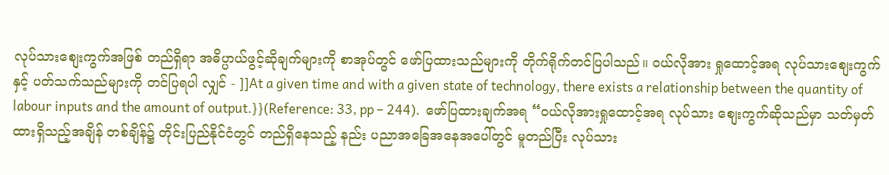လုပ်သားစျေးကွက်အဖြစ် တည်ရှိရာ အဓိပ္ပာယ်ဖွင့်ဆိုချက်များကို စာအုပ်တွင် ဖော်ပြထားသည်များကို တိုက်ရိုက်တင်ပြပါသည်။ ဝယ်လိုအား ရှုထောင့်အရ လုပ်သားစျေးကွက်နှင့် ပတ်သက်သည်များကို တင်ပြရပါ လျှင် - ]]At a given time and with a given state of technology, there exists a relationship between the quantity of labour inputs and the amount of output.}}(Reference: 33, pp – 244).  ဖော်ပြထားချက်အရ “ဝယ်လိုအားရှုထောင့်အရ လုပ်သား စျေးကွက်ဆိုသည်မှာ သတ်မှတ်ထားရှိသည့်အချိန် တစ်ချိန်၌ တိုင်းပြည်နိုင်ငံတွင် တည်ရှိနေသည့် နည်း ပညာအခြေအနေအပေါ်တွင် မူတည်ပြီး လုပ်သား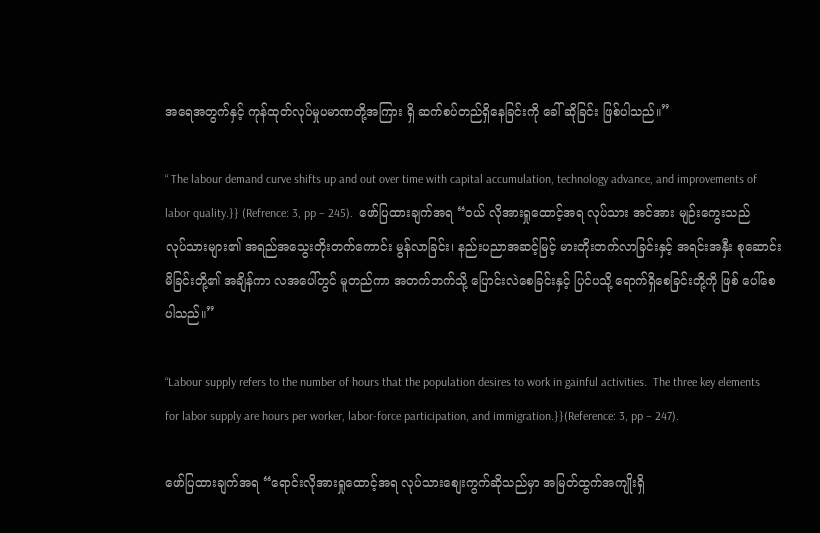အရေအတွက်နှင့် ကုန်ထုတ်လုပ်မှုပမာဏတို့အကြား ရှိ ဆက်စပ်တည်ရှိနေခြင်းကို ခေါ် ဆိုခြင်း ဖြစ်ပါသည်။”

“ The labour demand curve shifts up and out over time with capital accumulation, technology advance, and improvements of labor quality.}} (Refrence: 3, pp – 245).  ဖော်ပြထားချက်အရ “ဝယ် လိုအားရှုထောင့်အရ လုပ်သား အင်အား မျဉ်းကွေးသည် လုပ်သားများ၏ အရည်အသွေးတိုးတက်ကောင်း မွန်လာခြင်း၊ နည်းပညာအဆင့်မြင့် မားတိုးတက်လာခြင်းနှင့် အရင်းအနှီး စုဆောင်းမိခြင်းတို့၏ အချိန်ကာ လအပေါ်တွင် မူတည်ကာ အတက်ဘက်သို့ ပြောင်းလဲစေခြင်းနှင့် ပြင်ပသို့ ရောက်ရှိစေခြင်းတို့ကို ဖြစ် ပေါ်စေပါသည်။”

“Labour supply refers to the number of hours that the population desires to work in gainful activities.  The three key elements for labor supply are hours per worker, labor-force participation, and immigration.}}(Reference: 3, pp – 247).

ဖော်ပြထားချက်အရ “ရောင်းလိုအားရှုထောင့်အရ လုပ်သားစျေးကွက်ဆိုသည်မှာ အမြတ်ထွက်အကျိုးရှိ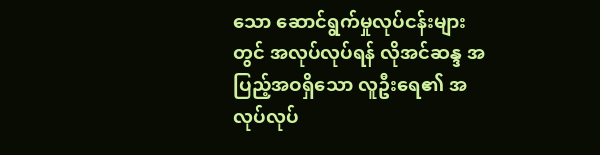သော ဆောင်ရွက်မှုလုပ်ငန်းများတွင် အလုပ်လုပ်ရန် လိုအင်ဆန္ဒ အပြည့်အဝရှိသော လူဦးရေ၏ အလုပ်လုပ်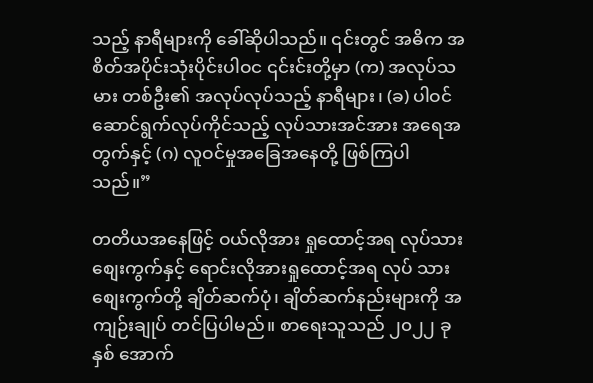သည့် နာရီများကို ခေါ်ဆိုပါသည်။ ၎င်းတွင် အဓိက အစိတ်အပိုင်းသုံးပိုင်းပါဝင ၎င်းင်းတို့မှာ (က) အလုပ်သမား တစ်ဦး၏ အလုပ်လုပ်သည့် နာရီများ၊ (ခ) ပါဝင်ဆောင်ရွက်လုပ်ကိုင်သည့် လုပ်သားအင်အား အရေအတွက်နှင့် (ဂ) လူဝင်မှုအခြေအနေတို့ ဖြစ်ကြပါသည်။”

တတိယအနေဖြင့် ဝယ်လိုအား ရှုထောင့်အရ လုပ်သားစျေးကွက်နှင့် ရောင်းလိုအားရှုထောင့်အရ လုပ် သားစျေးကွက်တို့ ချိတ်ဆက်ပုံ၊ ချိတ်ဆက်နည်းများကို အကျဉ်းချုပ် တင်ပြပါမည်။ စာရေးသူသည် ၂၀၂၂ ခုနှစ် အောက်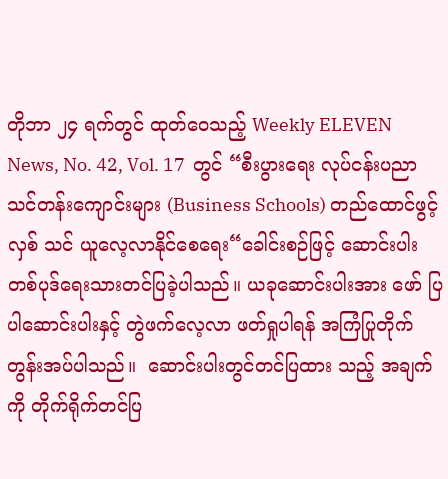တိုဘာ ၂၄ ရက်တွင် ထုတ်ဝေသည့် Weekly ELEVEN News, No. 42, Vol. 17  တွင် “စီးပွားရေး လုပ်ငန်းပညာ သင်တန်းကျောင်းများ (Business Schools) တည်ထောင်ဖွင့်လှစ် သင် ယူလေ့လာနိုင်စေရေး“ခေါင်းစဉ်ဖြင့် ဆောင်းပါးတစ်ပုဒ်ရေးသားတင်ပြခဲ့ပါသည်။ ယခုဆောင်းပါးအား ဖော် ပြပါဆောင်းပါးနှင့် တွဲဖက်လေ့လာ ဖတ်ရှုပါရန် အကြံပြုတိုက်တွန်းအပ်ပါသည်။  ဆောင်းပါးတွင်တင်ပြထား သည့် အချက်ကို တိုက်ရိုက်တင်ပြ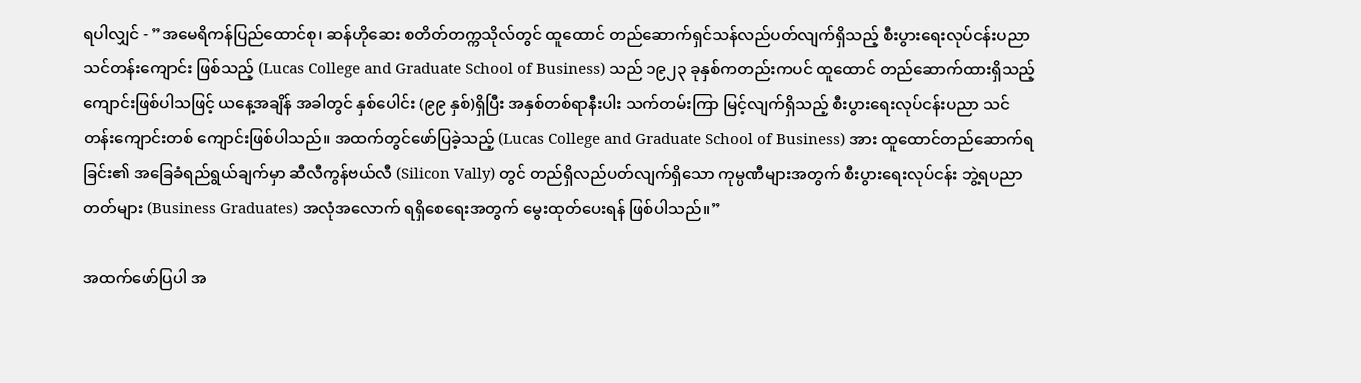ရပါလျှင် - ”အမေရိကန်ပြည်ထောင်စု၊ ဆန်ဟိုဆေး စတိတ်တက္ကသိုလ်တွင် ထူထောင် တည်ဆောက်ရှင်သန်လည်ပတ်လျက်ရှိသည့် စီးပွားရေးလုပ်ငန်းပညာသင်တန်းကျောင်း ဖြစ်သည့် (Lucas College and Graduate School of Business) သည် ၁၉၂၃ ခုနှစ်ကတည်းကပင် ထူထောင် တည်ဆောက်ထားရှိသည့် ကျောင်းဖြစ်ပါသဖြင့် ယနေ့အချိန် အခါတွင် နှစ်ပေါင်း (၉၉ နှစ်)ရှိပြီး အနှစ်တစ်ရာနီးပါး သက်တမ်းကြာ မြင့်လျက်ရှိသည့် စီးပွားရေးလုပ်ငန်းပညာ သင်တန်းကျောင်းတစ် ကျောင်းဖြစ်ပါသည်။ အထက်တွင်ဖော်ပြခဲ့သည့် (Lucas College and Graduate School of Business) အား ထူထောင်တည်ဆောက်ရခြင်း၏ အခြေခံရည်ရွယ်ချက်မှာ ဆီလီကွန်ဗယ်လီ (Silicon Vally) တွင် တည်ရှိလည်ပတ်လျက်ရှိသော ကုမ္ပဏီများအတွက် စီးပွားရေးလုပ်ငန်း ဘွဲ့ရပညာတတ်များ (Business Graduates) အလုံအလောက် ရရှိစေရေးအတွက် မွေးထုတ်ပေးရန် ဖြစ်ပါသည်။”

အထက်ဖော်ပြပါ အ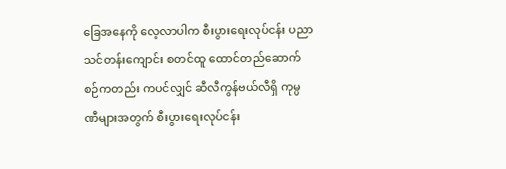ခြေအနေကို လေ့လာပါက စီးပွားရေးလုပ်ငန်း ပညာသင်တန်းကျောင်း စတင်ထူ ထောင်တည်ဆောက်စဉ်ကတည်း ကပင်လျှင် ဆီလီကွန်ဗယ်လီရှိ ကုမ္ပဏီများအတွက် စီးပွားရေးလုပ်ငန်း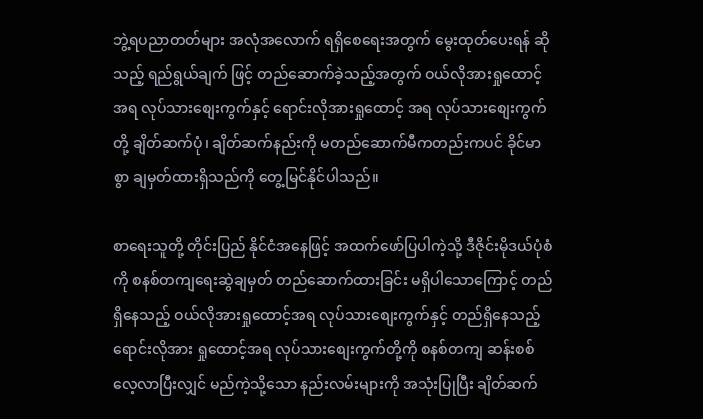ဘွဲ့ရပညာတတ်များ အလုံအလောက် ရရှိစေရေးအတွက် မွေးထုတ်ပေးရန် ဆိုသည့် ရည်ရွယ်ချက် ဖြင့် တည်ဆောက်ခဲ့သည့်အတွက် ဝယ်လိုအားရှုထောင့်အရ လုပ်သားစျေးကွက်နှင့် ရောင်းလိုအားရှုထောင့် အရ လုပ်သားစျေးကွက်တို့ ချိတ်ဆက်ပုံ၊ ချိတ်ဆက်နည်းကို မတည်ဆောက်မီကတည်းကပင် ခိုင်မာစွာ ချမှတ်ထားရှိသည်ကို တွေ့မြင်နိုင်ပါသည်။

စာရေးသူတို့ တိုင်းပြည် နိုင်ငံအနေဖြင့် အထက်ဖော်ပြပါကဲ့သို့ ဒီဇိုင်းမိုဒယ်ပုံစံကို စနစ်တကျရေးဆွဲချမှတ် တည်ဆောက်ထားခြင်း မရှိပါသောကြောင့် တည်ရှိနေသည့် ဝယ်လိုအားရှုထောင့်အရ လုပ်သားစျေးကွက်နှင့် တည်ရှိနေသည့် ရောင်းလိုအား ရှုထောင့်အရ လုပ်သားစျေးကွက်တို့ကို စနစ်တကျ ဆန်းစစ်လေ့လာပြီးလျှင် မည်ကဲ့သို့သော နည်းလမ်းများကို အသုံးပြုပြီး ချိတ်ဆက်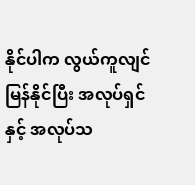နိုင်ပါက လွယ်ကူလျင်မြန်နိုင်ပြီး အလုပ်ရှင်နှင့် အလုပ်သ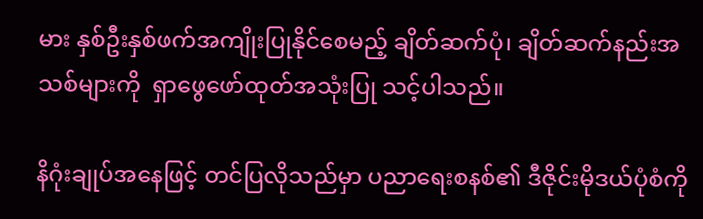မား နှစ်ဦးနှစ်ဖက်အကျိုးပြုနိုင်စေမည့် ချိတ်ဆက်ပုံ၊ ချိတ်ဆက်နည်းအသစ်များကို  ရှာဖွေဖော်ထုတ်အသုံးပြု သင့်ပါသည်။

နိဂုံးချုပ်အနေဖြင့် တင်ပြလိုသည်မှာ ပညာရေးစနစ်၏ ဒီဇိုင်းမိုဒယ်ပုံစံကို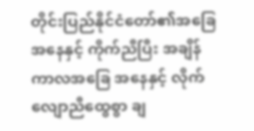တိုင်းပြည်နိုင်ငံတော်၏အခြေအနေနှင့် ကိုက်ညီပြီး အချိန်ကာလအခြေ အနေနှင့် လိုက်လျောညီထွေစွာ ချ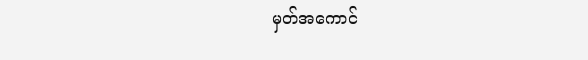မှတ်အကောင်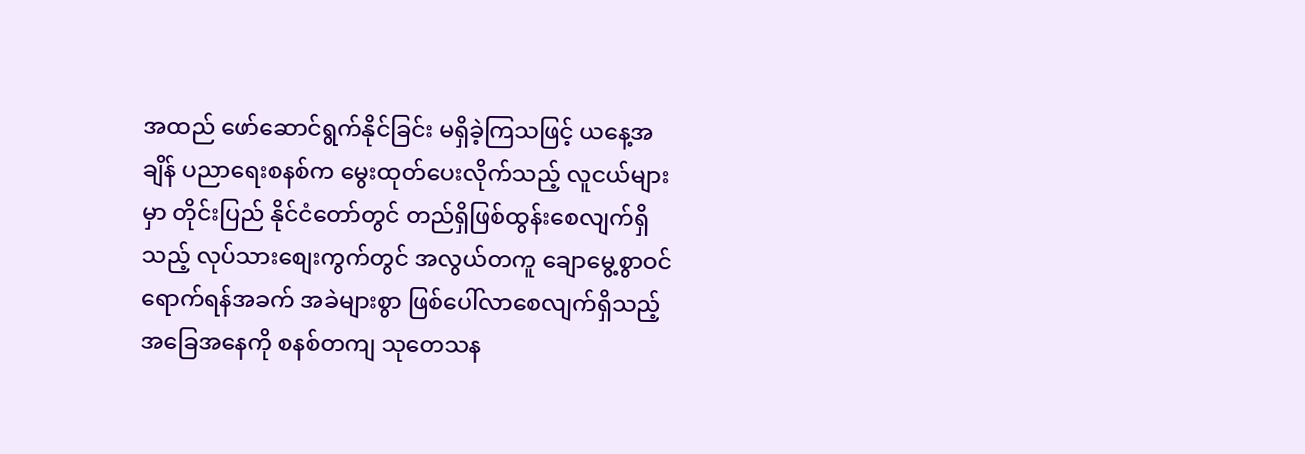အထည် ဖော်ဆောင်ရွက်နိုင်ခြင်း မရှိခဲ့ကြသဖြင့် ယနေ့အချိန် ပညာရေးစနစ်က မွေးထုတ်ပေးလိုက်သည့် လူငယ်များမှာ တိုင်းပြည် နိုင်ငံတော်တွင် တည်ရှိဖြစ်ထွန်းစေလျက်ရှိသည့် လုပ်သားစျေးကွက်တွင် အလွယ်တကူ ချောမွေ့စွာဝင်ရောက်ရန်အခက် အခဲများစွာ ဖြစ်ပေါ်လာစေလျက်ရှိသည့် အခြေအနေကို စနစ်တကျ သုတေသန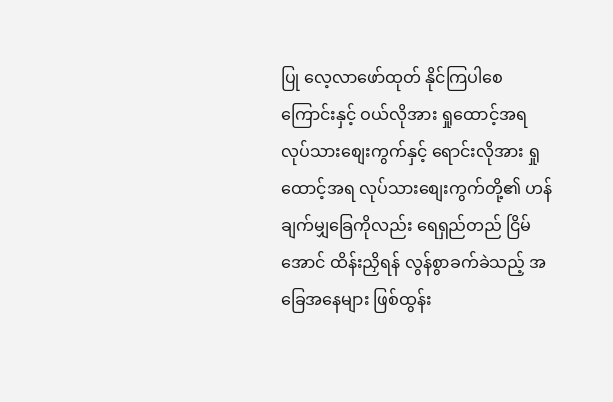ပြု လေ့လာဖော်ထုတ် နိုင်ကြပါစေကြောင်းနှင့် ဝယ်လိုအား ရှုထောင့်အရ လုပ်သားစျေးကွက်နှင့် ရောင်းလိုအား ရှုထောင့်အရ လုပ်သားစျေးကွက်တို့၏ ဟန်ချက်မျှခြေကိုလည်း ရေရှည်တည် ငြိမ်အောင် ထိန်းညှိရန် လွန်စွာခက်ခဲသည့် အခြေအနေများ ဖြစ်ထွန်း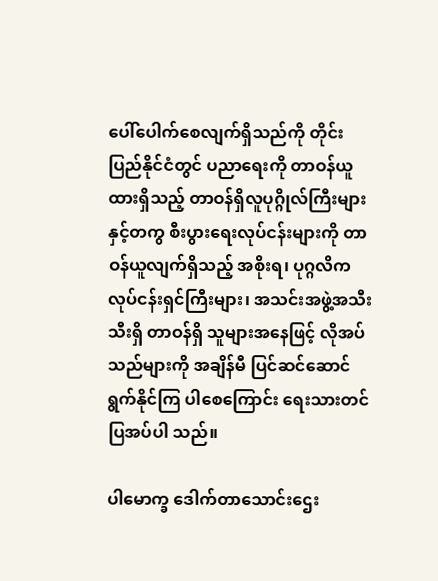ပေါ်ပေါက်စေလျက်ရှိသည်ကို တိုင်းပြည်နိုင်ငံတွင် ပညာရေးကို တာဝန်ယူထားရှိသည့် တာဝန်ရှိလူပုဂ္ဂိုလ်ကြီးများနှင့်တကွ စီးပွားရေးလုပ်ငန်းများကို တာဝန်ယူလျက်ရှိသည့် အစိုးရ၊ ပုဂ္ဂလိကလုပ်ငန်းရှင်ကြီးများ၊ အသင်းအဖွဲ့အသီးသီးရှိ တာဝန်ရှိ သူများအနေဖြင့် လိုအပ်သည်များကို အချိန်မီ ပြင်ဆင်ဆောင်ရွက်နိုင်ကြ ပါစေကြောင်း ရေးသားတင်ပြအပ်ပါ သည်။

ပါမောက္ခ ဒေါက်တာသောင်းဌေး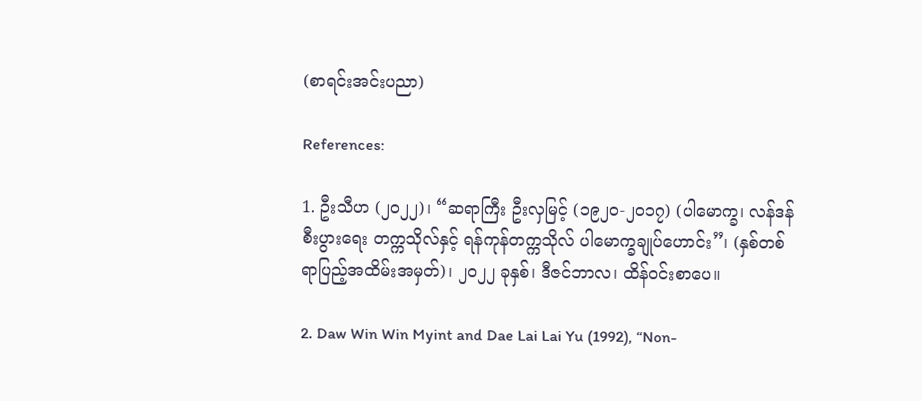(စာရင်းအင်းပညာ)

References:

1. ဦးသီဟ (၂၀၂၂)၊ “ဆရာကြီး ဦးလှမြင့် (၁၉၂၀-၂၀၁၇) (ပါမောက္ခ၊ လန်ဒန်စီးပွားရေး တက္ကသိုလ်နှင့် ရန်ကုန်တက္ကသိုလ် ပါမောက္ခချုပ်ဟောင်း”၊ (နှစ်တစ်ရာပြည့်အထိမ်းအမှတ်)၊ ၂၀၂၂ ခုနှစ်၊ ဒီဇင်ဘာလ၊ ထိန်ဝင်းစာပေ။

2. Daw Win Win Myint and Dae Lai Lai Yu (1992), “Non-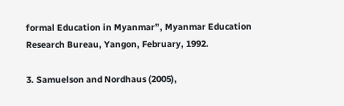formal Education in Myanmar”, Myanmar Education Research Bureau, Yangon, February, 1992.

3. Samuelson and Nordhaus (2005),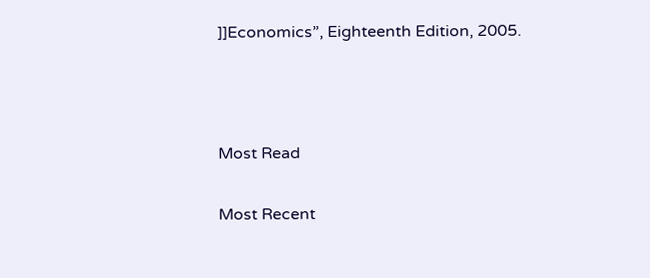]]Economics”, Eighteenth Edition, 2005.



Most Read

Most Recent